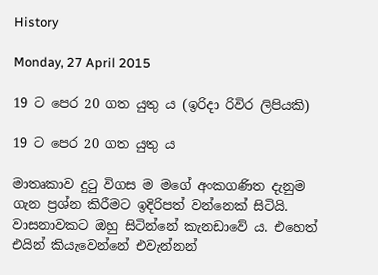History

Monday, 27 April 2015

19 ට පෙර 20 ගත යුතු ය (ඉරිදා රිවිර ලිපියකි)

19 ට පෙර 20 ගත යුතු ය

මාතෘකාව දුටු විගස ම මගේ අංකගණිත දැනුම ගැන ප්‍රශ්න කිරීමට ඉදිරිපත් වන්නෙක් සිටියි. වාසනාවකට ඔහු සිටින්නේ කැනඩාවේ ය. එහෙත් එයින් කියැවෙන්නේ එවැන්නන්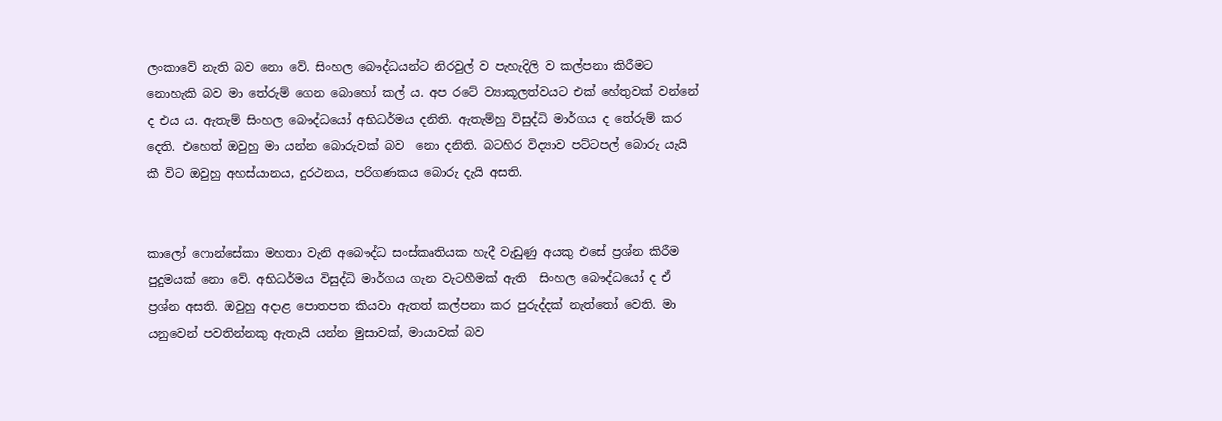ලංකාවේ නැති බව නො වේ. සිංහල බෞද්ධයන්ට නිරවුල් ව පැහැදිලි ව කල්පනා කිරීමට නොහැකි බව මා තේරුම් ගෙන බොහෝ කල් ය. අප රටේ ව්‍යාකූලත්වයට එක් හේතුවක් වන්නේ ද එය ය. ඇතැම් සිංහල බෞද්ධයෝ අභිධර්මය දනිති. ඇතැම්හු විසුද්ධි මාර්ගය ද තේරුම් කර දෙති. එහෙත් ඔවුහු මා යන්න බොරුවක් බව  නො දනිති. බටහිර විද්‍යාව පට්ටපල් බොරු යැයි කී විට ඔවුහු අහස්යානය, දුරථනය, පරිගණකය බොරු දැයි අසති.


කාලෝ ෆොන්සේකා මහතා වැනි අබෞද්ධ සංස්කෘතියක හැදී වැඩුණු අයකු එසේ ප්‍රශ්න කිරීම පුදුමයක් නො වේ. අභිධර්මය විසුද්ධි මාර්ගය ගැන වැටහීමක් ඇති  සිංහල බෞද්ධයෝ ද ඒ ප්‍රශ්න අසති. ඔවුහු අදාළ පොතපත කියවා ඇතත් කල්පනා කර පුරුද්දක් නැත්තෝ වෙති. මා යනුවෙන් පවතින්නකු ඇතැයි යන්න මුසාවක්, මායාවක් බව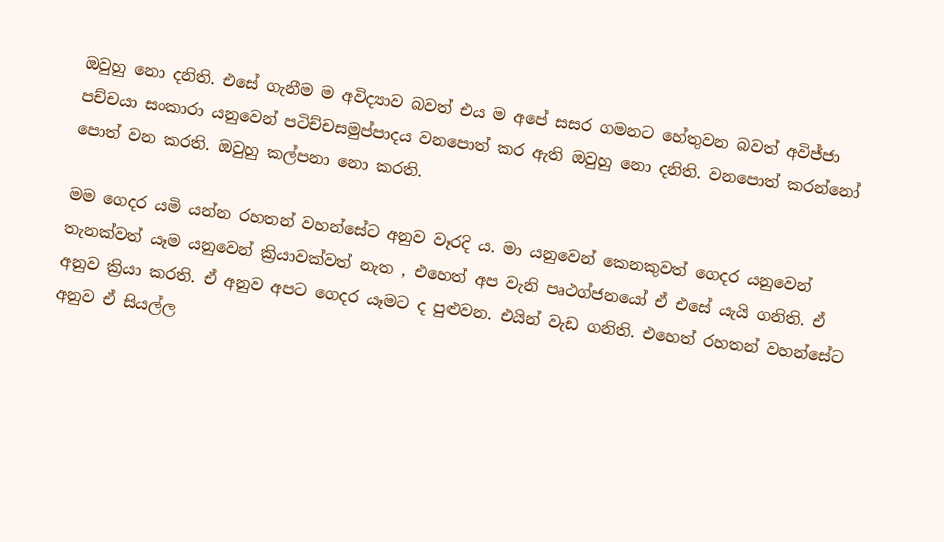ඔවුහු නො දනිති. එසේ ගැනීම ම අවිද්‍යාව බවත් එය ම අපේ සසර ගමනට හේතුවන බවත් අවිජ්ජා පච්චයා සංකාරා යනුවෙන් පටිච්චසමුප්පාදය වනපොත් කර ඇති ඔවුහු නො දනිති. වනපොත් කරන්නෝ පොත් වන කරති. ඔවුහු කල්පනා නො කරති.

මම ගෙදර යමි යන්න රහතන් වහන්සේට අනුව වෑරදි ය. මා යනුවෙන් කෙනකුවත් ගෙදර යනුවෙන් තැනක්වත් යෑම යනුවෙන් ක්‍රියාවක්වත් නැත , එහෙත් අප වැනි පෘථග්ජනයෝ ඒ එසේ යැයි ගනිති. ඒ අනුව ක්‍රියා කරති. ඒ අනුව අපට ගෙදර යෑමට ද පුළුවන. එයින් වැඩ ගනිති. එහෙත් රහතන් වහන්සේට අනුව ඒ සියල්ල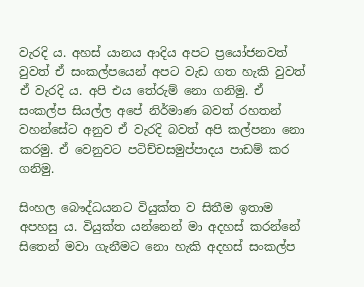වැරදි ය. අහස් යානය ආදිය අපට ප්‍රයෝජනවත් වුවත් ඒ සංකල්පයෙන් අපට වැඩ ගත හැකි වුවත් ඒ වැරදි ය. අපි එය තේරුම් නො ගනිමු. ඒ සංකල්ප සියල්ල අපේ නිර්මාණ බවත් රහතන් වහන්සේට අනුව ඒ වැරදි බවත් අපි කල්පනා නො කරමු. ඒ වෙනුවට පටිච්චසමුප්පාදය පාඩම් කර ගනිමු.

සිංහල බෞද්ධයනට වියුක්ත ව සිතීම ඉතාම අපහසු ය. වියුක්ත යන්නෙන් මා අදහස් කරන්නේ සිතෙන් මවා ගැනීමට නො හැකි අදහස් සංකල්ප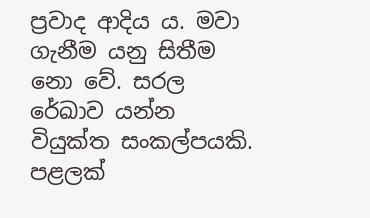ප්‍රවාද ආදිය ය. මවා ගැනීම යනු සිතීම නො වේ. සරල රේඛාව යන්න වියුක්ත සංකල්පයකි. පළලක්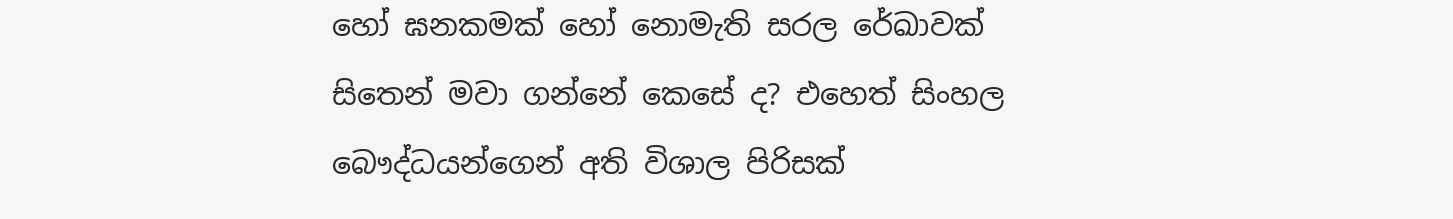හෝ ඝනකමක් හෝ නොමැති සරල රේඛාවක් සිතෙන් මවා ගන්නේ කෙසේ ද? එහෙත් සිංහල බෞද්ධයන්ගෙන් අති විශාල පිරිසක්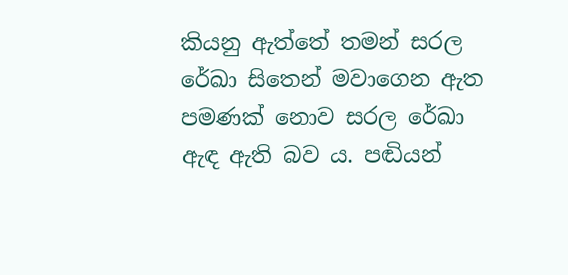කියනු ඇත්තේ තමන් සරල රේඛා සිතෙන් මවාගෙන ඇත පමණක් නොව සරල රේඛා ඇඳ ඇති බව ය. පඬියන්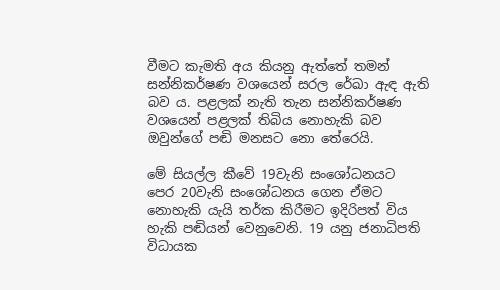වීමට කැමති අය කියනු ඇත්තේ තමන් සන්නිකර්ෂණ වශයෙන් සරල රේඛා ඇඳ ඇති බව ය. පළලක් නැති තැන සන්නිකර්ෂණ වශයෙන් පළලක් තිබිය නොහැකි බව ඔවුන්ගේ පඬි මනසට නො තේරෙයි.

මේ සියල්ල කීවේ 19වැනි සංශෝධනයට  පෙර 20වැනි සංශෝධනය ගෙන ඒමට නොහැකි යැයි තර්ක කිරීමට ඉදිරිපත් විය හැකි පඬියන් වෙනුවෙනි. 19 යනු ජනාධිපති විධායක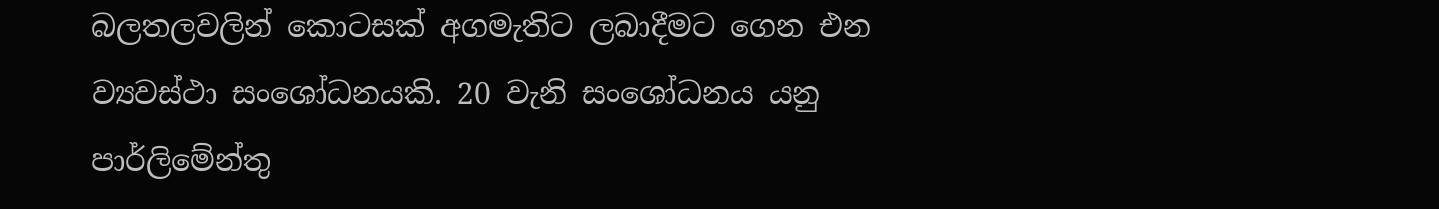බලතලවලින් කොටසක් අගමැතිට ලබාදීමට ගෙන එන ව්‍යවස්ථා සංශෝධනයකි. 20 වැනි සංශෝධනය යනු පාර්ලිමේන්තු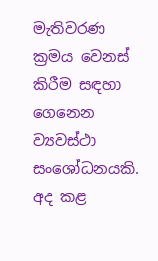මැතිවරණ ක්‍රමය වෙනස් කිරීම සඳහා ගෙනෙන ව්‍යවස්ථා සංශෝධනයකි.   අද කළ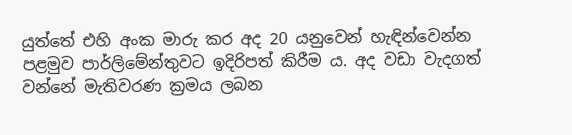යුත්තේ එහි අංක මාරු කර අද 20 යනුවෙන් හැඳින්වෙන්න පළමුව පාර්ලිමේන්තුවට ඉදිරිපත් කිරීම ය. අද වඩා වැදගත් වන්නේ මැතිවරණ ක්‍රමය ලබන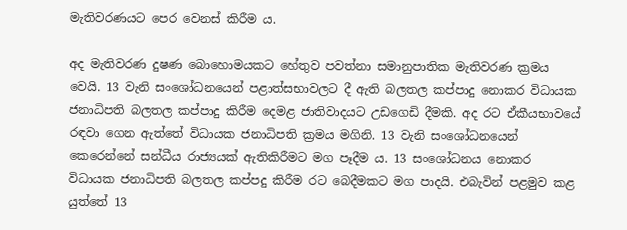මැතිවරණයට පෙර වෙනස් කිරීම ය.

අද මැතිවරණ දුෂණ බොහොමයකට හේතුව පවත්නා සමානුපාතික මැතිවරණ ක්‍රමය වෙයි. 13 වැනි සංශෝධනයෙන් පළාත්සභාවලට දී ඇති බලතල කප්පාදු නොකර විධායක ජනාධිපති බලතල කප්පාදු කිරීම දෙමළ ජාතිවාදයට උඩගෙඩි දීමකි. අද රට ඒකීයභාවයේ රඳවා ගෙන ඇත්තේ විධායක ජනාධිපති ක්‍රමය මගිනි. 13 වැනි සංශෝධනයෙන් කෙරෙන්නේ සන්ධීය රාජ්‍යයක් ඇතිකිරීමට මග පෑදීම ය. 13 සංශෝධනය නොකර විධායක ජනාධිපති බලතල කප්පදු කිරීම රට බෙදීමකට මග පාදයි. එබැවින් පළමුව කළ යුත්තේ 13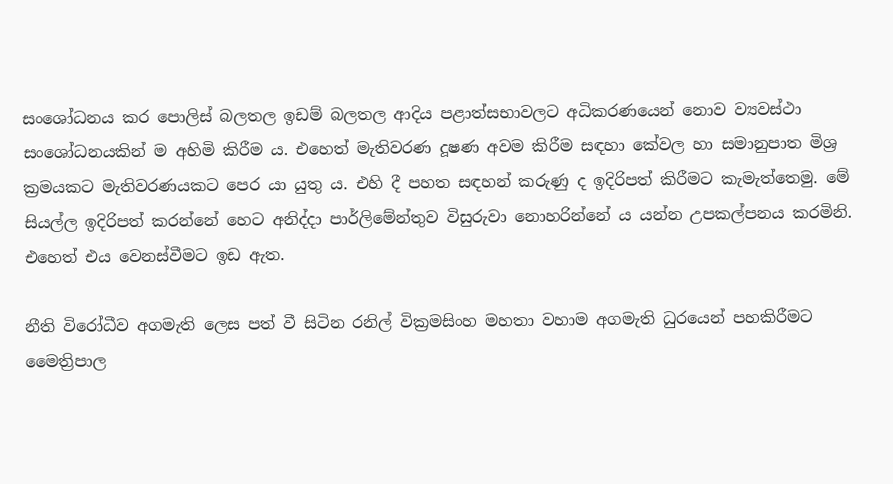සංශෝධනය කර පොලිස් බලතල ඉඩම් බලතල ආදිය පළාත්සභාවලට අධිකරණයෙන් නොව ව්‍යවස්ථා සංශෝධනයකින් ම අහිමි කිරීම ය. එහෙත් මැතිවරණ දූෂණ අවම කිරීම සඳහා කේවල හා සමානුපාත මිශ්‍ර ක්‍රමයකට මැතිවරණයකට පෙර යා යුතු ය. එහි දී පහත සඳහන් කරුණු ද ඉදිරිපත් කිරීමට කැමැත්තෙමු. මේ සියල්ල ඉදිරිපත් කරන්නේ හෙට අනිද්දා පාර්ලිමේන්තුව විසුරුවා නොහරින්නේ ය යන්න උපකල්පනය කරමිනි. එහෙත් එය වෙනස්වීමට ඉඩ ඇත.

නීති විරෝධීව අගමැති ලෙස පත් වී සිටින රනිල් වික්‍රමසිංහ මහතා වහාම අගමැති ධුරයෙන් පහකිරීමට මෛත්‍රිපාල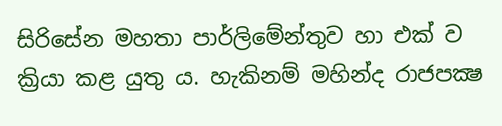සිරිසේන මහතා පාර්ලිමේන්තුව හා එක් ව ක්‍රියා කළ යුතු ය. හැකිනම් මහින්ද රාජපක්‍ෂ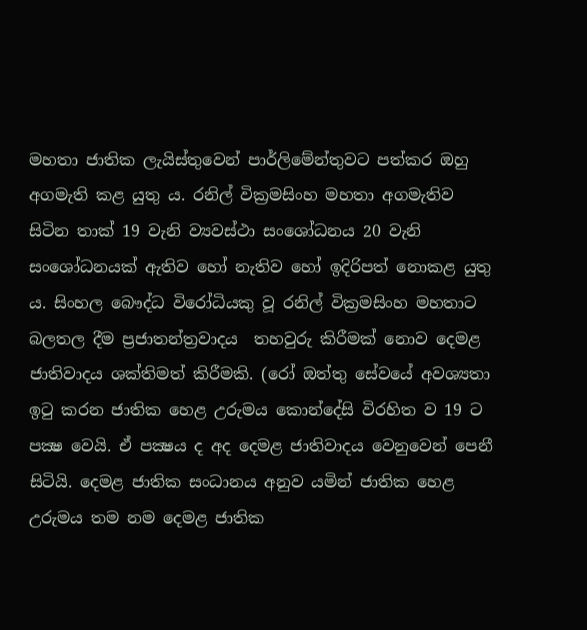මහතා ජාතික ලැයිස්තුවෙන් පාර්ලිමේන්තුවට පත්කර ඔහු අගමැති කළ යුතු ය. රනිල් වික්‍රමසිංහ මහතා අගමැතිව සිටින තාක් 19 වැනි ව්‍යවස්ථා සංශෝධනය 20 වැනි සංශෝධනයක් ඇතිව හෝ නැතිව හෝ ඉදිරිපත් නොකළ යුතු ය. සිංහල බෞද්ධ විරෝධියකු වූ රනිල් වික්‍රමසිංහ මහතාට බලතල දීම ප්‍රජාතන්ත්‍රවාදය  තහවුරු කිරීමක් නොව දෙමළ ජාතිවාදය ශක්තිමත් කිරීමකි. (රෝ ඔත්තු සේවයේ අවශ්‍යතා ඉටු කරන ජාතික හෙළ උරුමය කොන්දේසි විරහිත ව 19 ට පක්‍ෂ වෙයි. ඒ පක්‍ෂය ද අද දෙමළ ජාතිවාදය වෙනුවෙන් පෙනී සිටියි. දෙමළ ජාතික සංධානය අනුව යමින් ජාතික හෙළ උරුමය තම නම දෙමළ ජාතික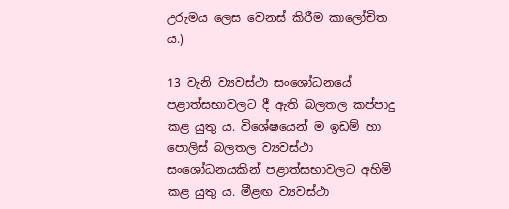උරුමය ලෙස වෙනස් කිරීම කාලෝචිත ය.)

13 වැනි ව්‍යවස්ථා සංශෝධනයේ පළාත්සභාවලට දී ඇති බලතල කප්පාදු කළ යුතු ය. විශේෂයෙන් ම ඉඩම් හා පොලිස් බලතල ව්‍යවස්ථා සංශෝධනයකින් පළාත්සභාවලට අහිමි කළ යුතු ය. මීළඟ ව්‍යවස්ථා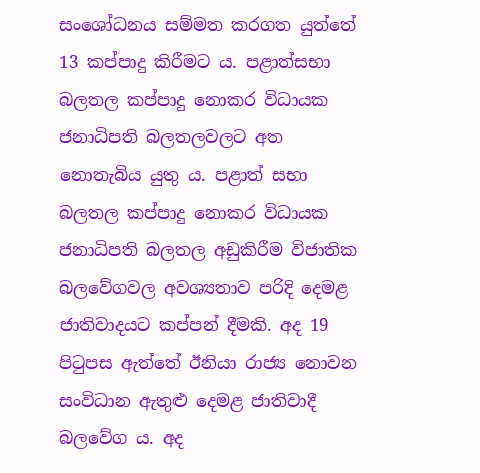සංශෝධනය සම්මත කරගත යුත්තේ 13 කප්පාදු කිරීමට ය. පළාත්සභා බලතල කප්පාදු නොකර විධායක ජනාධිපති බලතලවලට අත නොතැබිය යුතු ය. පළාත් සභා බලතල කප්පාදු නොකර විධායක ජනාධිපති බලතල අඩුකිරීම විජාතික බලවේගවල අවශ්‍යතාව පරිදි දෙමළ ජාතිවාදයට කප්පන් දීමකි. අද 19 පිටුපස ඇත්තේ ඊනියා රාජ්‍ය නොවන සංවිධාන ඇතුළු දෙමළ ජාතිවාදී බලවේග ය. අද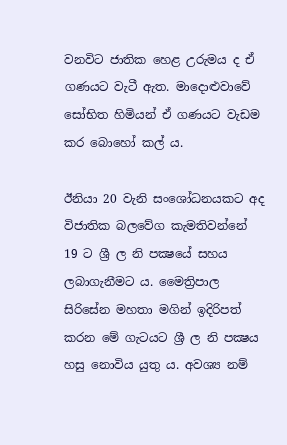වනවිට ජාතික හෙළ උරුමය ද ඒ ගණයට වැටී ඇත. මාදොළුවාවේ සෝභිත හිමියන් ඒ ගණයට වැඩම කර බොහෝ කල් ය.

ඊනියා 20 වැනි සංශෝධනයකට අද විජාතික බලවේග කැමතිවන්නේ 19 ට ශ්‍රී ල නි පක්‍ෂයේ සහය ලබාගැනීමට ය. මෛත්‍රිපාල සිරිසේන මහතා මගින් ඉදිරිපත් කරන මේ ගැටයට ශ්‍රී ල නි පක්‍ෂය හසු නොවිය යුතු ය. අවශ්‍ය නම්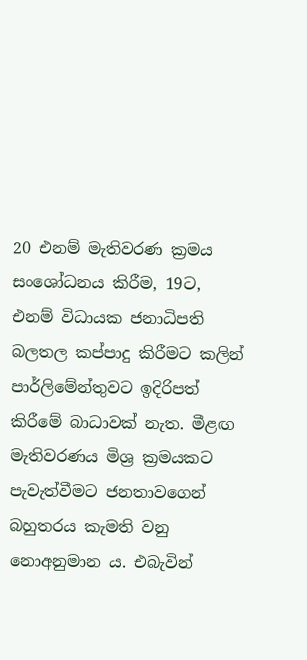20 එනම් මැතිවරණ ක්‍රමය සංශෝධනය කිරීම, 19ට, එනම් විධායක ජනාධිපති බලතල කප්පාදු කිරීමට කලින් පාර්ලිමේන්තුවට ඉදිරිපත් කිරීමේ බාධාවක් නැත. මීළඟ මැතිවරණය මිශ්‍ර ක්‍රමයකට පැවැත්වීමට ජනතාවගෙන් බහුතරය කැමති වනු නොඅනුමාන ය. එබැවින්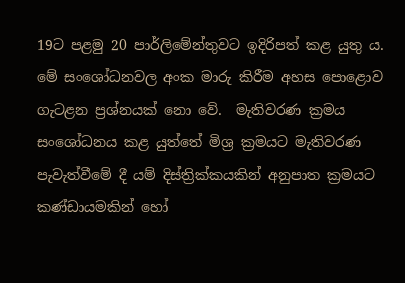19ට පළමු 20 පාර්ලිමේන්තුවට ඉදිරිපත් කළ යුතු ය. මේ සංශෝධනවල අංක මාරු කිරීම අහස පොළොව ගැටළන ප්‍රශ්නයක් නො වේ.  මැතිවරණ ක්‍රමය සංශෝධනය කළ යුත්තේ මිශ්‍ර ක්‍රමයට මැතිවරණ පැවැත්වීමේ දී යම් දිස්ත්‍රික්කයකින් අනුපාත ක්‍රමයට කණ්ඩායමකින් හෝ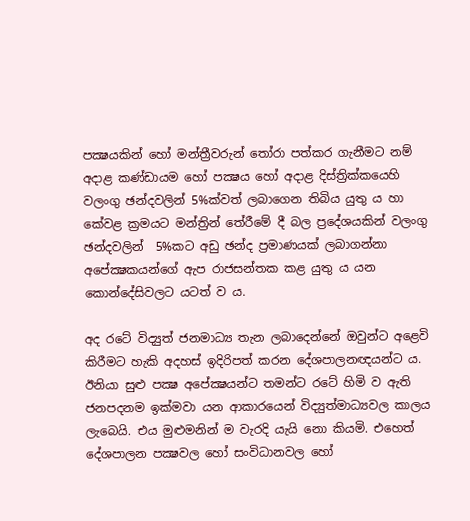පක්‍ෂයකින් හෝ මන්ත්‍රීවරුන් තෝරා පත්කර ගැනීමට නම් අදාළ කණ්ඩායම හෝ පක්‍ෂය හෝ අදාළ දිස්ත්‍රික්කයෙහි වලංගු ඡන්දවලින් 5%ක්වත් ලබාගෙන තිබිය යුතු ය හා කේවළ ක්‍රමයට මන්ත්‍රින් තේරීමේ දී බල ප්‍රදේශයකින් වලංගු ඡන්දවලින්  5%කට අඩු ඡන්ද ප්‍රමාණයක් ලබාගන්නා අපේක්‍ෂකයන්ගේ ඇප රාජසන්තක කළ යුතු ය යන කොන්දේසිවලට යටත් ව ය.

අද රටේ විද්‍යුත් ජනමාධ්‍ය තැන ලබාදෙන්නේ ඔවුන්ට අළෙවි කිරීමට හැකි අදහස් ඉදිරිපත් කරන දේශපාලනඥයන්ට ය.  ඊනියා සුළු පක්‍ෂ අපේක්‍ෂයන්ට තමන්ට රටේ හිමි ව ඇති ජනපදනම ඉක්මවා යන ආකාරයෙන් විද්‍යුත්මාධ්‍යවල කාලය ලැබෙයි. එය මුළුමනින් ම වැරදි යැයි නො කියමි. එහෙත් දේශපාලන පක්‍ෂවල හෝ සංවිධානවල හෝ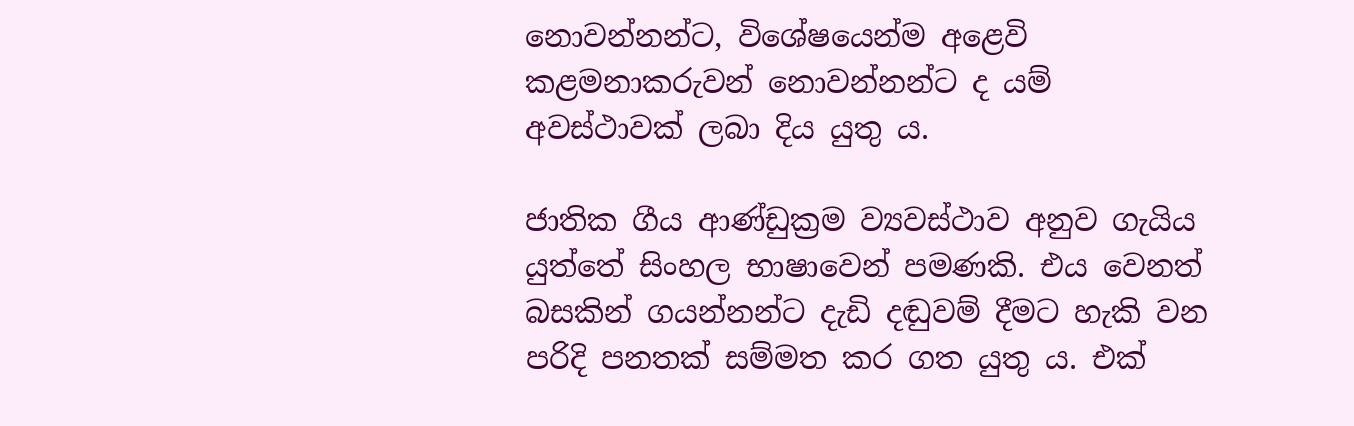නොවන්නන්ට, විශේෂයෙන්ම අළෙවි කළමනාකරුවන් නොවන්නන්ට ද යම් අවස්ථාවක් ලබා දිය යුතු ය.

ජාතික ගීය ආණ්ඩුක්‍රම ව්‍යවස්ථාව අනුව ගැයිය යුත්තේ සිංහල භාෂාවෙන් පමණකි. එය වෙනත් බසකින් ගයන්නන්ට දැඩි දඬුවම් දීමට හැකි වන පරිදි පනතක් සම්මත කර ගත යුතු ය. එක්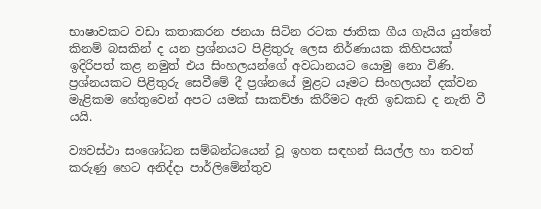භාෂාවකට වඩා කතාකරන ජනයා සිටින රටක ජාතික ගීය ගැයිය යුත්තේ කිනම් බසකින් ද යන ප්‍රශ්නයට පිළිතුරු ලෙස නිර්ණායක කිහිපයක් ඉදිරිපත් කළ නමුත් එය සිංහලයන්ගේ අවධානයට යොමු නො විණි. ප්‍රශ්නයකට පිළිතුරු සෙවීමේ දී ප්‍රශ්නයේ මුළට යෑමට සිංහලයන් දක්වන මැළිකම හේතුවෙන් අපට යමක් සාකච්ඡා කිරීමට ඇති ඉඩකඩ ද නැති වී යයි.

ව්‍යවස්ථා සංශෝධන සම්බන්ධයෙන් වූ ඉහත සඳහන් සියල්ල හා තවත් කරුණු හෙට අනිද්දා පාර්ලිමේන්තුව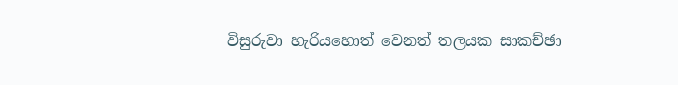විසුරුවා හැරියහොත් වෙනත් තලයක සාකච්ඡා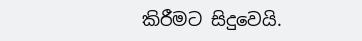කිරීමට සිදුවෙයි.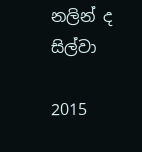නලින් ද සිල්වා

2015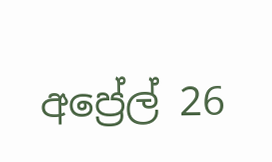අප්‍රේල් 26